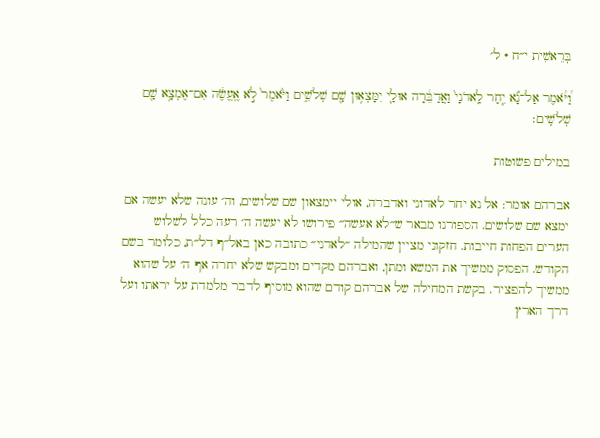בְּרֵאשִׁית י״ח · ל׳

וַ֠יֹּ֠אמֶר אַל־נָ֞א יִ֤חַר לַֽאדֹנָי֙ וַאֲדַבֵּ֔רָה אוּלַ֛י יִמָּצְא֥וּן שָׁ֖ם שְׁלֹשִׁ֑ים וַיֹּ֙אמֶר֙ לֹ֣א אֶֽעֱשֶׂ֔ה אִם־אֶמְצָ֥א שָׁ֖ם שְׁלֹשִֽׁים׃

במילים פשוטות

אברהם אומר: אל נא יחר לאדוני ואדברה, אולי יימצאון שם שלושים, וה׳ עונה שלא יעשה אם ימצא שם שלושים. הספורנו מבאר ש״לא אעשה״ פירושו לא יעשה ה׳ רעה כלל לשלוש הערים הפחות חייבות. חזקוני מציין שהמילה ״לאדני״ כתובה כאן באל״ף דל״ת, כלומר בשם הקודש. הפסוק ממשיך את המשא ומתן, ואברהם מקדים ומבקש שלא יחרה אף ה׳ על שהוא ממשיך להפציר. בקשת המחילה של אברהם קודם שהוא מוסיף לדבר מלמדת על יראתו ועל דרך הארץ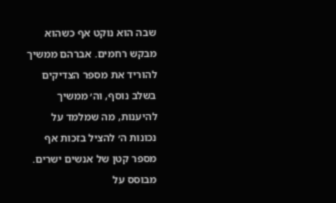שבה הוא נוקט אף כשהוא מבקש רחמים. אברהם ממשיך להוריד את מספר הצדיקים בשלב נוסף, וה׳ ממשיך להיענות, מה שמלמד על נכונות ה׳ להציל בזכות אף מספר קטן של אנשים ישרים.
מבוסס על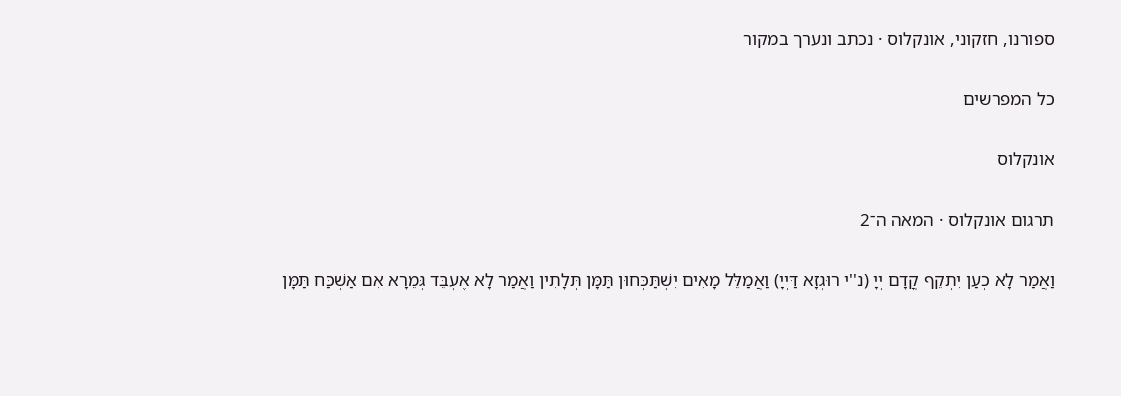ספורנו, חזקוני, אונקלוס · נכתב ונערך במקור

כל המפרשים

אונקלוס

תרגום אונקלוס · המאה ה־2

וַאֲמַר לָא כְעַן יִתְקֵף קֳדָם יְיָ (נ''י רוּגְזָא דַּיְיָ) וַאֲמַלֵּל מָאִים יִשְׁתַּכְּחוּן תַּמָּן תְּלָתִין וַאֲמַר לָא אֶעְבֵּד גְּמֵרָא אִם אַשְׁכַּח תַּמָּן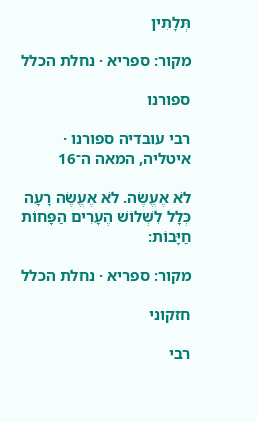תְּלָתִין

מקור: ספריא · נחלת הכלל

ספורנו

רבי עובדיה ספורנו · איטליה, המאה ה־16

לֹא אֶעֱשֶׂה. לֹא אֶעֱשֶׂה רָעָה כְּלָל לִשְׁלוֹשׁ הֶעָרִים הַפָּחוֹת חַיָּבוֹת:

מקור: ספריא · נחלת הכלל

חזקוני

רבי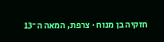חזקיה בן מנוח · צרפת, המאה ה־13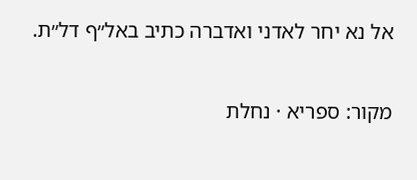אל נא יחר לאדני ואדברה כתיב באל״ף דל״ת.

מקור: ספריא · נחלת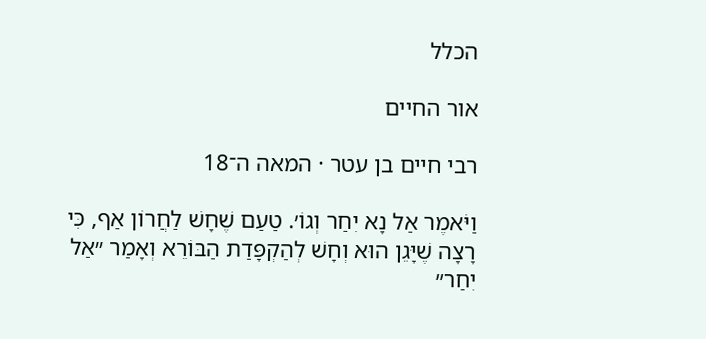הכלל

אור החיים

רבי חיים בן עטר · המאה ה־18

וַיֹּאמֶר אַל נָא יִחַר וְגוֹ׳. טַעַם שֶׁחָשׁ לַחֲרוֹן אַף, כִּי רָצָה שֶׁיָּגֵן הוּא וְחָשׁ לְהַקְפָּדַת הַבּוֹרֵא וְאָמַר ״אַל יִחַר״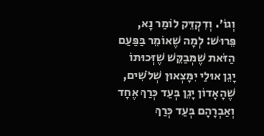וְגוֹ׳. וְדִקְדֵּק לוֹמַר נָא, פֵּרוּשׁ: לְמָה שֶׁאוֹמֵר בַּפַּעַם הַזֹּאת שֶׁמְּבַקֵּשׁ שֶׁזְּכוּתוֹ יָגֵן אוּלַי יִמָּצְאוּן שְׁלֹשִׁים, שֶׁהָאָדוֹן יָגֵן בְּעַד כְּרַךְ אֶחָד וְאַבְרָהָם בְּעַד כְּרַךְ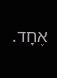אֶחָד.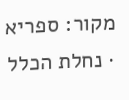מקור: ספריא · נחלת הכלל